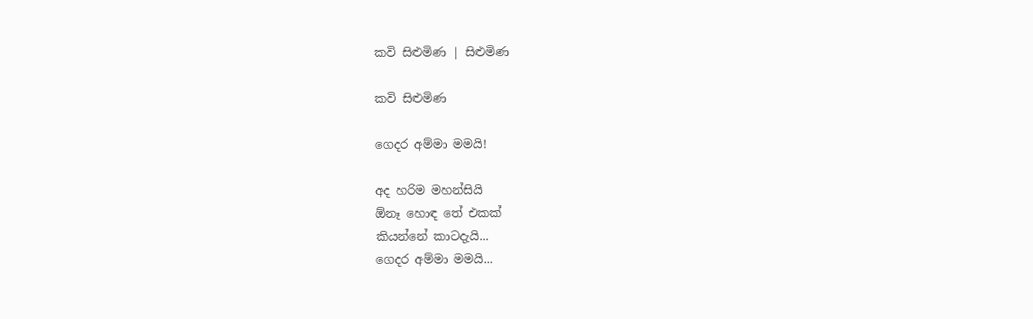කවි සිළුමිණ | සිළුමිණ

කවි සිළුමිණ

ගෙදර අම්මා මමයි!

අද හරිම මහන්සියි
ඕනෑ හොඳ තේ එකක්
කියන්නේ කාටදැයි...
ගෙදර අම්මා මමයි...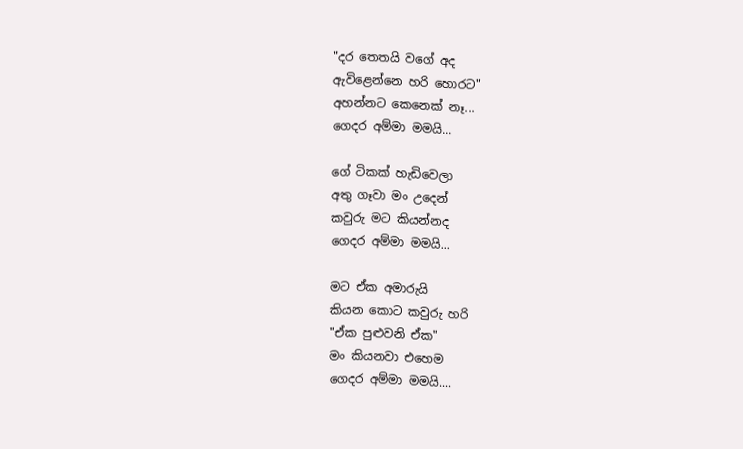"දර තෙතයි වගේ අද
ඇවිළෙන්නෙ හරි හොරට"
අහන්නට කෙනෙක් නෑ...
ගෙදර අම්මා මමයි...

ගේ ටිකක් හැඩිවෙලා
අතු ගෑවා මං උදෙන්
කවුරු මට කියන්නද
ගෙදර අම්මා මමයි...

මට ඒක අමාරුයි
කියන කොට කවුරු හරි
"ඒක පුළුවනි ඒක"
මං කියනවා එහෙම
ගෙදර අම්මා මමයි....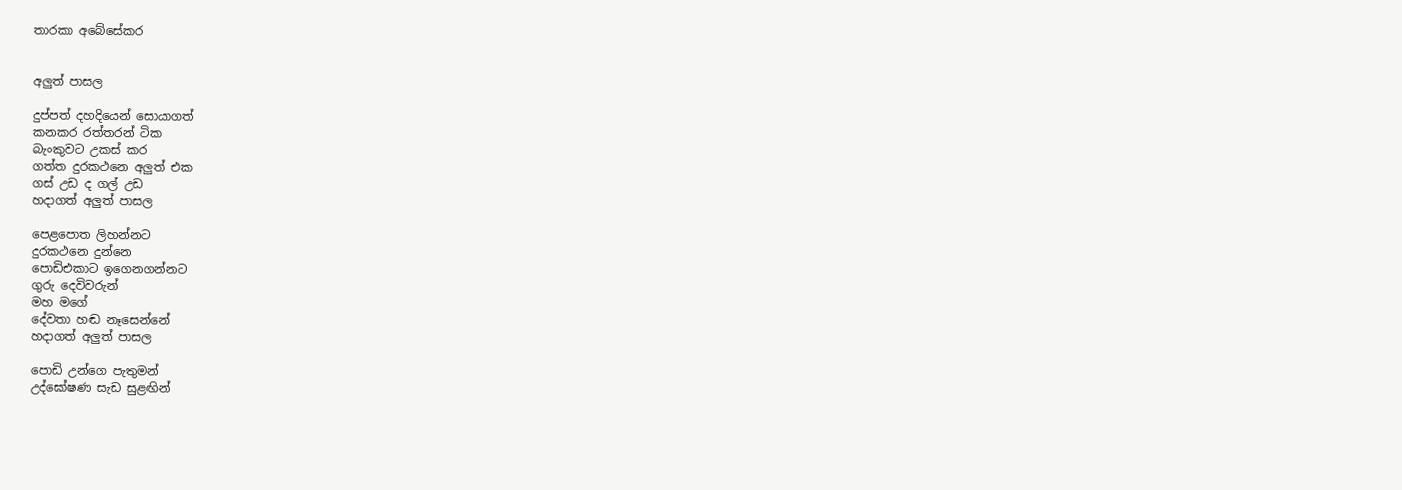තාරකා අබේසේකර


අලුත් පාසල

දුප්පත් දහදියෙන් සොයාගත්
කනකර රත්තරන් ටික
බැංකුවට උකස් කර
ගත්ත දුරකථනෙ අලුත් එක
ගස් උඩ ද ගල් උඩ
හදාගත් අලුත් පාසල

පෙළපොත ලිහන්නට
දුරකථනෙ දුන්නෙ
පොඩිඑකාට ඉගෙනගන්නට
ගුරු දෙවිවරුන්
මහ මගේ
දේවතා හඬ නෑසෙන්නේ
හදාගත් අලුත් පාසල

පොඩි උන්ගෙ පැතුමන්
උද්ඝෝෂණ සැඩ සුළඟින්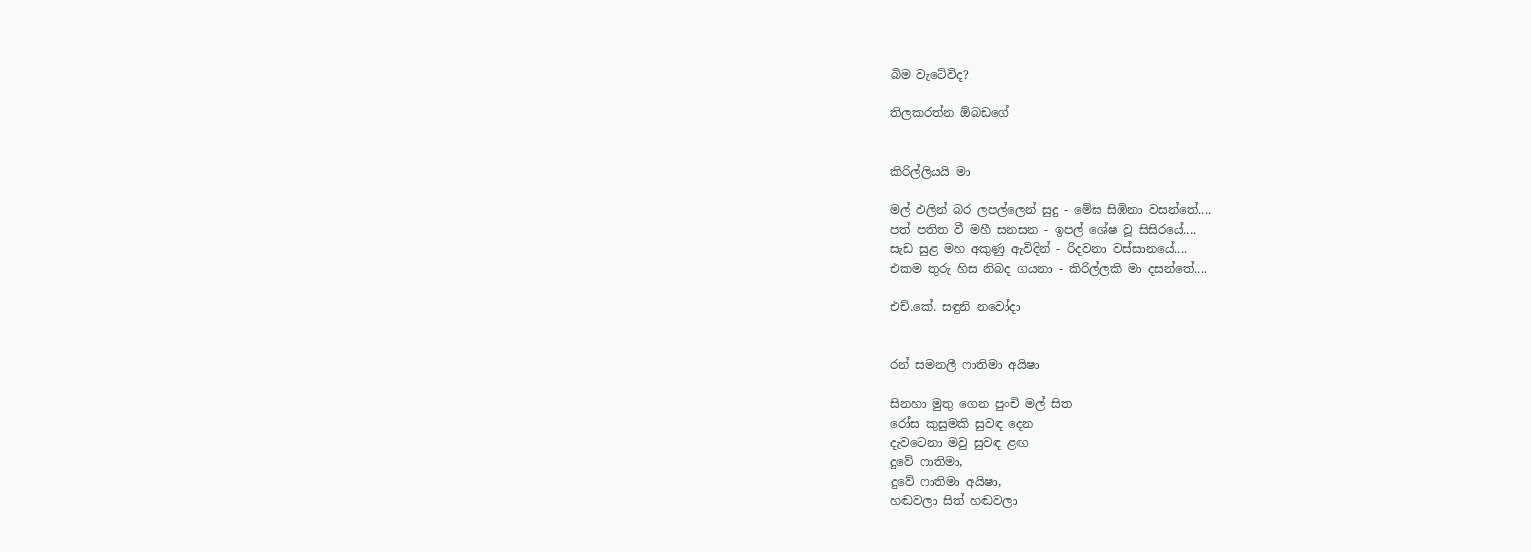බිම වැටේවිද?

තිලකරත්න ඕබඩගේ


කිරිල්ලියයි මා

මල් ඵලින් බර ලපල්ලෙන් සුදු - මේඝ සිඹිනා වසන්තේ....
පත් පතිත වී මහී සනසන - ඉපල් ශේෂ වූ සිසිරයේ....
සැඩ සුළ මහ අකුණු ඇවිදින් - රිදවනා වස්සානයේ....
එකම තුරු හිස නිබද ගයනා - කිරිල්ලකි මා දසන්තේ....

එච්.කේ. සඳුනි නවෝදා


රන් සමනලී ෆාතිමා අයිෂා

සිනහා මුතු ගෙන පුංචි මල් සිත
රෝස කුසුමකි සුවඳ දෙන
දැවටෙනා මවු සුවඳ ළඟ
දුවේ ෆාතිමා,
දුවේ ෆාතිමා අයිෂා,
හඬවලා සිත් හඬවලා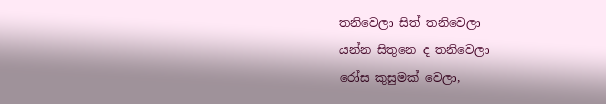තනිවෙලා සිත් තනිවෙලා
යන්න සිතුනෙ ද තනිවෙලා
රෝස කුසුමක් වෙලා,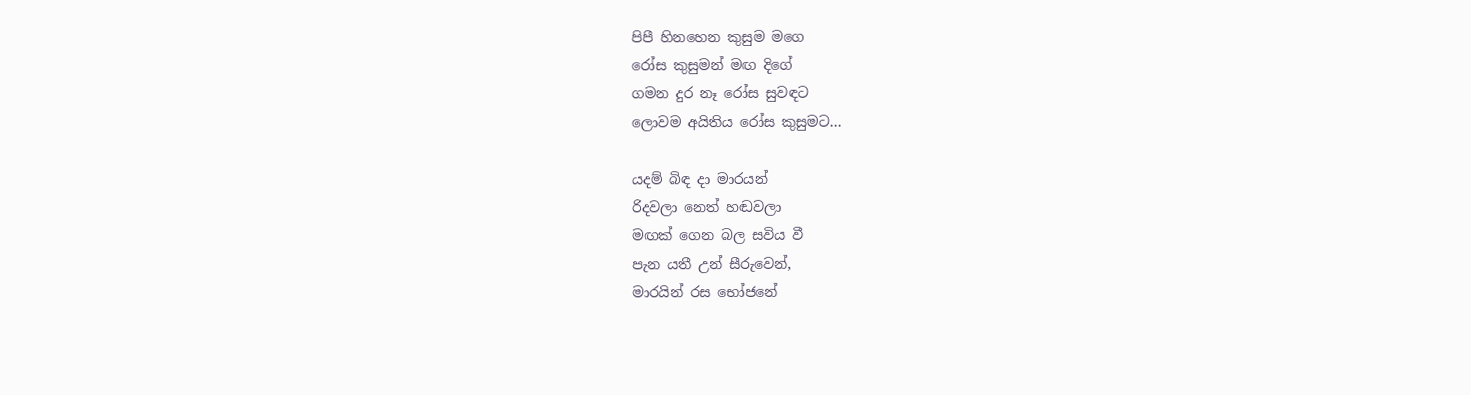පිපී හිනහෙන කුසුම මගෙ
රෝස කුසුමන් මඟ දිගේ
ගමන දුර නෑ රෝස සුවඳට
ලොවම අයිතිය රෝස කුසුමට...

යදම් බිඳ දා මාරයන්
රිදවලා නෙත් හඬවලා
මඟක් ගෙන බල සවිය වී
පැන යතී උන් සීරුවෙන්,
මාරයින් රස භෝජනේ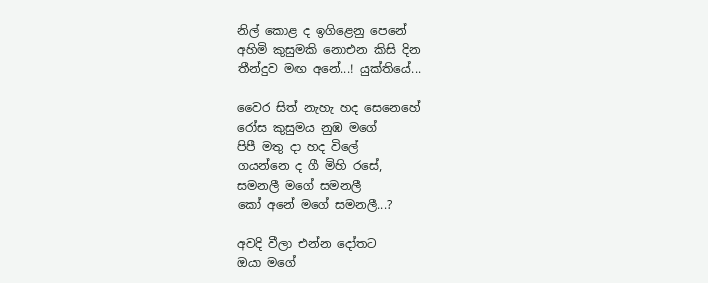නිල් කොළ ද ඉගිළෙනු පෙනේ
අහිමි කුසුමකි නොඑන කිසි දින
තීන්දුව මඟ අනේ...! යුක්තියේ...

වෛර සිත් නැහැ හද සෙනෙහේ
රෝස කුසුමය නුඹ මගේ
පිපී මතු දා හද විලේ
ගයන්නෙ ද ගී මිහි රසේ,
සමනලී මගේ සමනලී
කෝ අනේ මගේ සමනලී...?

අවදි වීලා එන්න දෝතට
ඔයා මගේ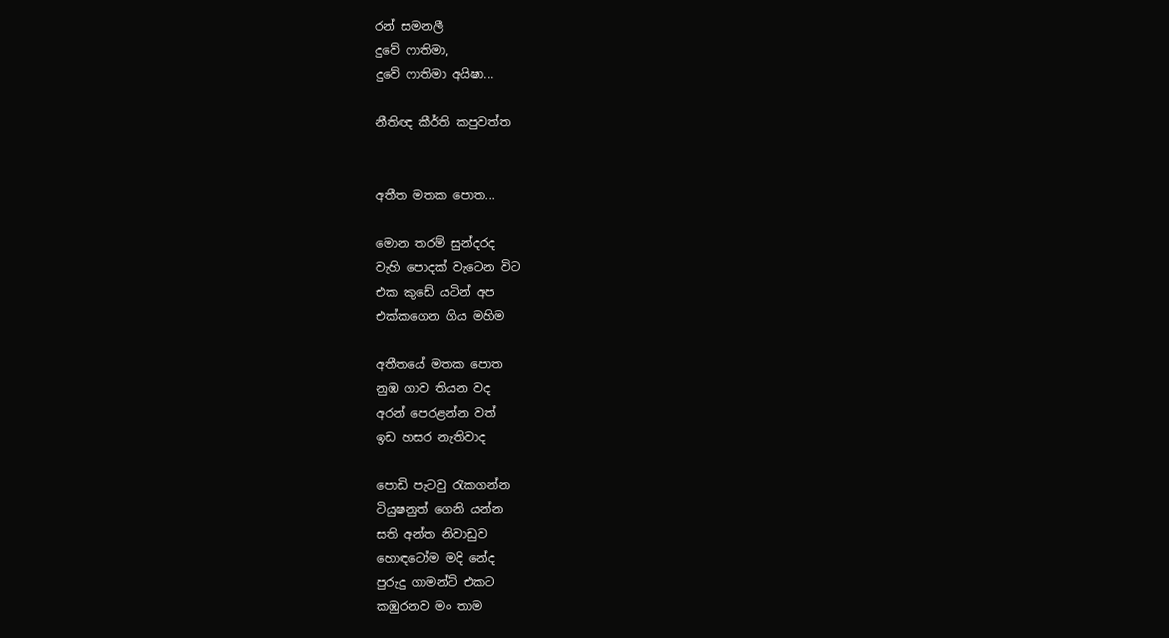රන් සමනලී
දුවේ ෆාතිමා,
දුවේ ෆාතිමා අයිෂා...

නීතිඥ කීර්ති කපුවත්ත


අතීත මතක පොත...

මොන තරම් සුන්දරද
වැහි පොදක් වැටෙන විට
එක කුඩේ යටින් අප
එක්කගෙන ගිය මහිම

අතීතයේ මතක පොත
නුඹ ගාව තියන වද
අරන් පෙරළන්න වත්
ඉඩ හසර නැතිවාද

පොඩි පැටවු රැකගන්න
ටියුෂනුත් ගෙනි යන්න
සති අන්ත නිවාඩුව
හොඳටෝම මදි නේද
පුරුදු ගාමන්ට් එකට
කඹුරනව මං තාම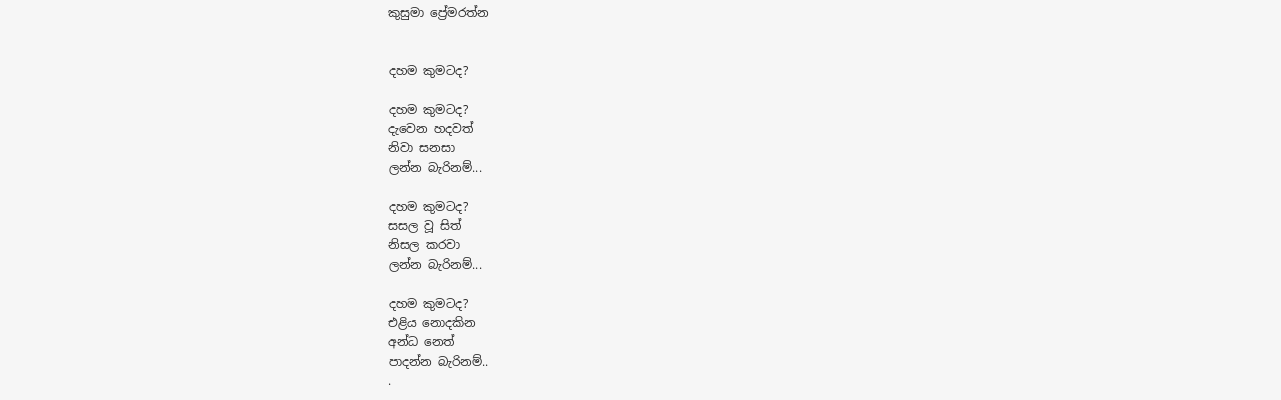කුසුමා ප්‍රේමරත්න


දහම කුමටද?

දහම කුමටද?
දැවෙන හදවත්
නිවා සනසා
ලන්න බැරිනම්...

දහම කුමටද?
සසල වූ සිත්
නිසල කරවා
ලන්න බැරිනම්...

දහම කුමටද?
එළිය නොදකින
අන්ධ නෙත්
පාදන්න බැරිනම්..
.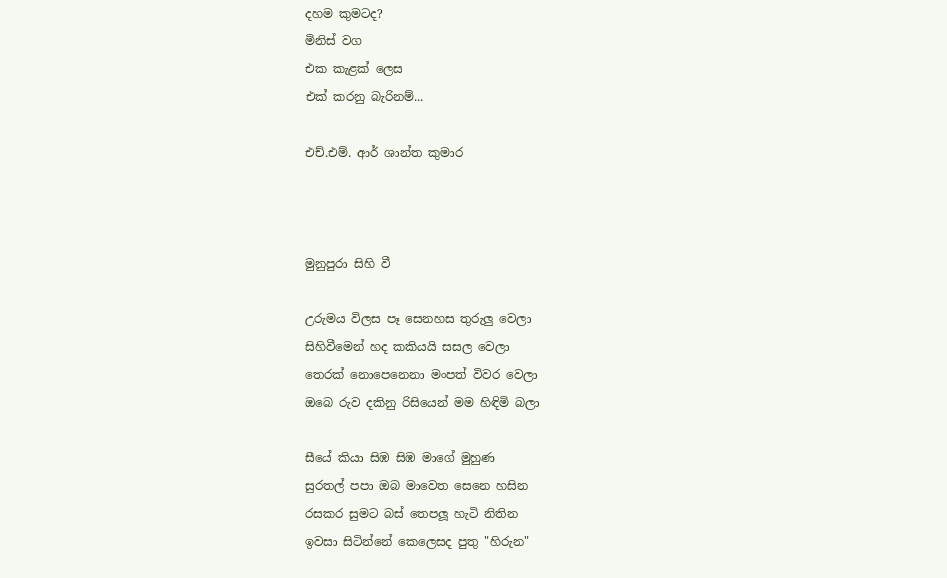දහම කුමටද?
මිනිස් වග
එක කැළක් ලෙස
එක් කරනු බැරිනම්...

එච්.එම්. ආර් ශාන්ත කුමාර



මුනුපුරා සිහි වී

උරුමය විලස පෑ සෙනහස තුරුලු වෙලා
සිහිවීමෙන් හද කකියයි සසල වෙලා
තෙරක් නොපෙනෙනා මංපත් විවර වෙලා
ඔබෙ රුව දකිනු රිසියෙන් මම හිඳිමි බලා

සීයේ කියා සිඹ සිඹ මාගේ මුහුණ
සුරතල් පපා ඔබ මාවෙත සෙනෙ හසින
රසකර සුමට බස් තෙපලූ හැටි නිතින
ඉවසා සිටින්නේ කෙලෙසද පුතු "හිරුන"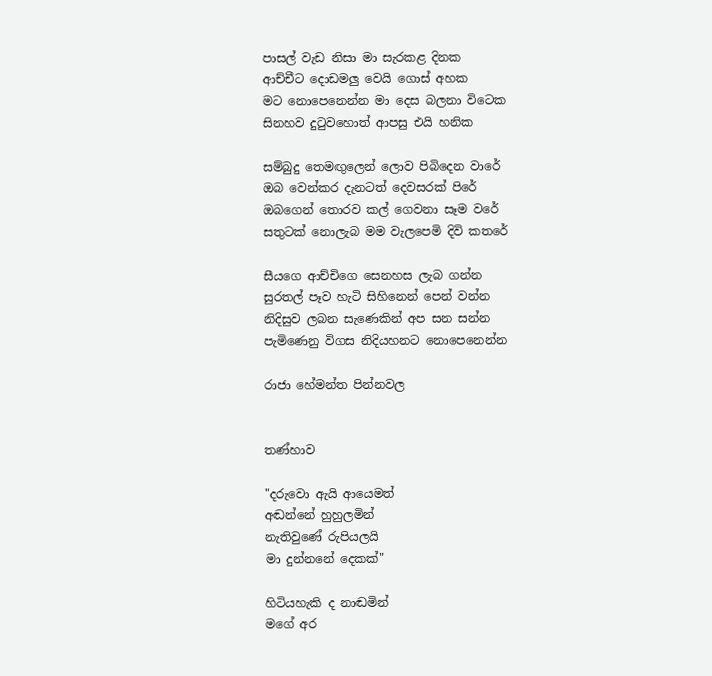පාසල් වැඩ නිසා මා සැරකළ දිනක
ආච්චීට දොඩමලු වෙයි ගොස් අහක
මට නොපෙනෙන්න මා දෙස බලනා විටෙක
සිනහව දුටුවහොත් ආපසු එයි හනික

සම්බුදු තෙමඟුලෙන් ලොව පිබිදෙන වාරේ
ඔබ වෙන්කර දැනටත් දෙවසරක් පිරේ
ඔබගෙන් තොරව කල් ගෙවනා සෑම වරේ
සතුටක් නොලැබ මම වැලපෙමි දිවි කතරේ

සීයගෙ ආච්චිගෙ සෙනහස ලැබ ගන්න
සුරතල් පෑව හැටි සිහිනෙන් පෙන් වන්න
නිදිසුව ලබන සැණෙකින් අප සන සන්න
පැමිණෙනු විගස නිදියහනට නොපෙනෙන්න

රාජා හේමන්ත පින්නවල


තණ්හාව

"දරුවො ඇයි ආයෙමත්
අඬන්නේ හුහුලමින්
නැතිවුණේ රුපියලයි
මා දුන්නනේ දෙකක්"

හිටියහැකි ද නාඬමින්
මගේ අර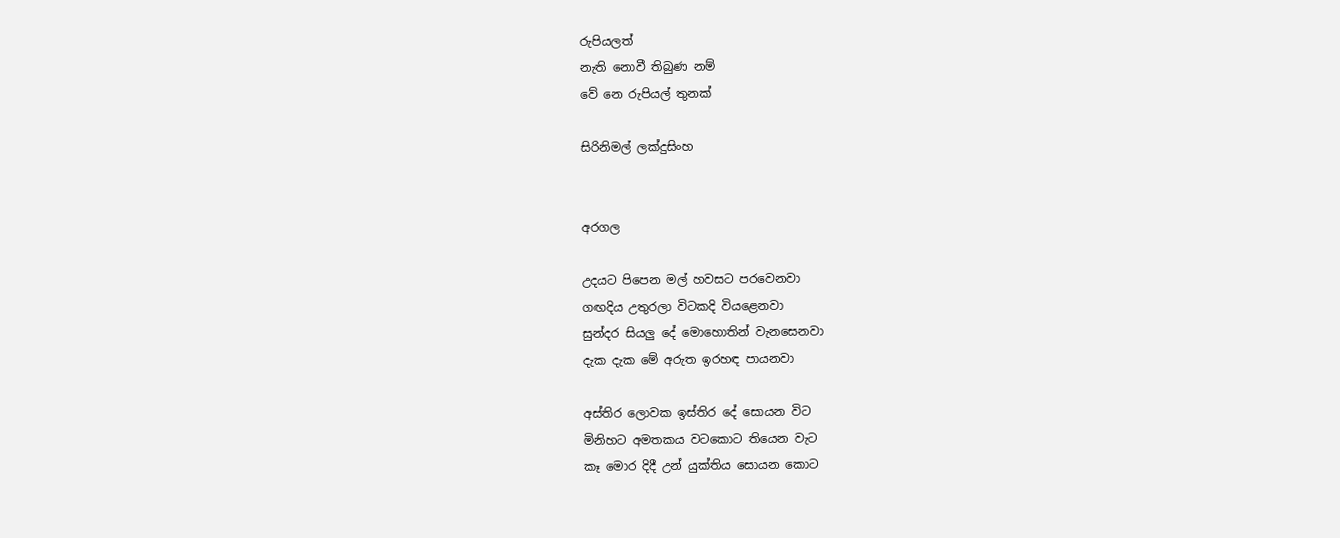රුපියලත්
නැති නොවී තිබුණ නම්
වේ නෙ රුපියල් තුනක්

සිරිනිමල් ලක්දුසිංහ


අරගල

උදයට පිපෙන මල් හවසට පරවෙනවා
ගඟදිය උතුරලා විටකදි වියළෙනවා
සුන්දර සියලු දේ මොහොතින් වැනසෙනවා
දැක දැක මේ අරුත ඉරහඳ පායනවා

අස්තිර ලොවක ඉස්තිර දේ සොයන විට
මිනිහට අමතකය වටකොට තියෙන වැට
කෑ මොර දිදී උන් යුක්තිය සොයන කොට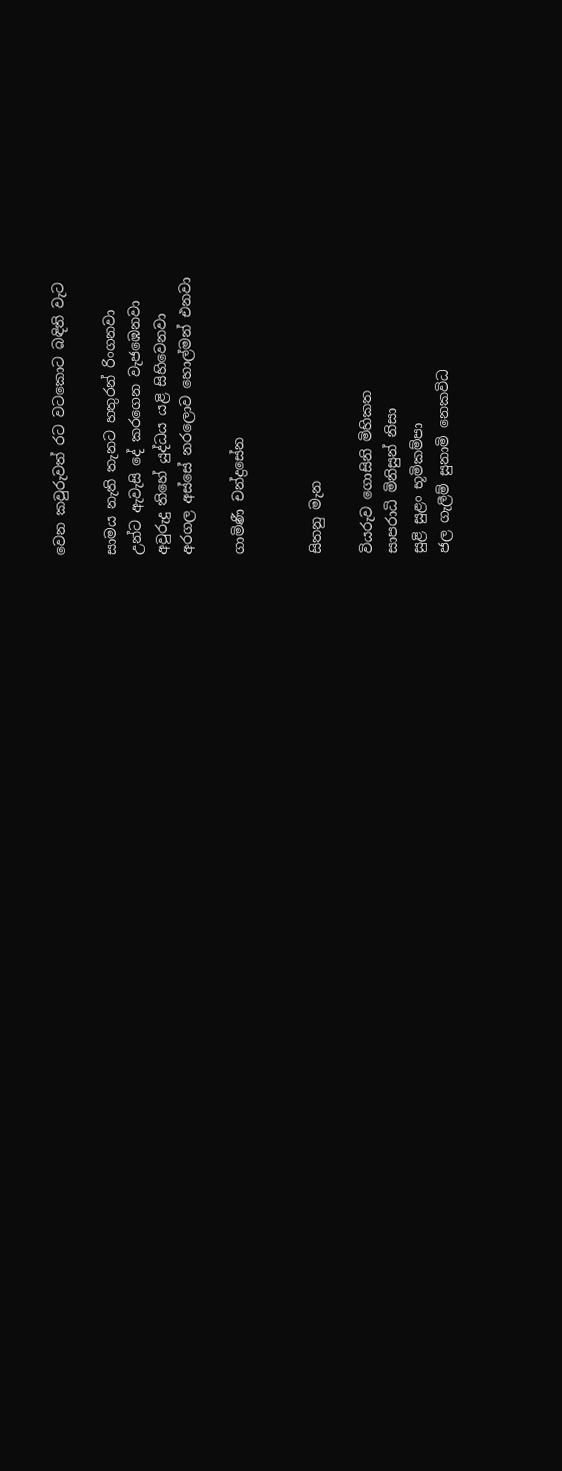වෙන කවුරුවත් රට වටකොට බඳිති වැට

සාමය නැති තැනට හතුරන් රිංගනවා
උන්ට ඇවැසි දේ කරගෙන වැජඹෙනවා
අවුරුදු තිහේ යුද්ධය යළි සිහිවෙනවා
අරගල අස්සේ නරලොව හොල්මන් එනවා

ගාමිණී චන්ද්‍රසේන


සිතනු මැන

වියරුව ගොසිනි මිහිකත
සාපරාධි මිනිසුන් නිසා
සුළි සුළං භූමිකම්පා
ජල ගැලීම් සුනාමි නෙකවිධ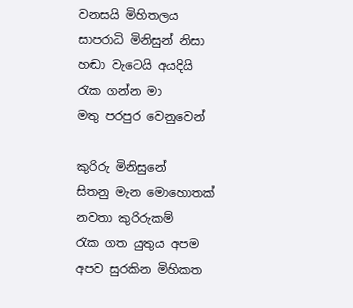වනසයි මිහිතලය
සාපරාධි මිනිසුන් නිසා
හඬා වැටෙයි අයදියි
රැක ගන්න මා
මතු පරපුර වෙනුවෙන්

කුරිරු මිනිසුනේ
සිතනු මැන මොහොතක්
නවතා කුරිරුකම්
රැක ගත යුතුය අපම
අපව සුරකින මිහිකත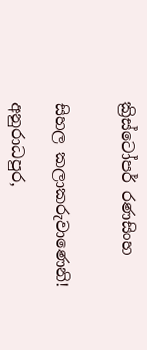ක්‍රිස්ටෝපර් රණසිංහ


සිහල කලාකරුවාණෙනි!

අනුරාධපුර,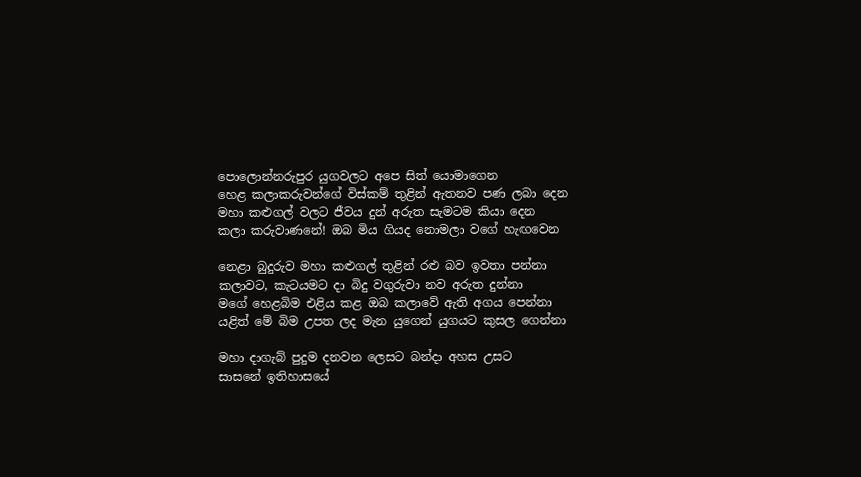පොලොන්නරුපුර යුගවලට අපෙ සිත් යොමාගෙන
හෙළ කලාකරුවන්ගේ විස්කම් තුළින් ඇතනව පණ ලබා දෙන
මහා කළුගල් වලට ජීවය දුන් අරුත සැමටම කියා දෙන
කලා කරුවාණනේ! ඔබ මිය ගියද නොමලා වගේ හැඟවෙන

නෙළා බුදුරුව මහා කළුගල් තුළින් රළු බව ඉවතා පන්නා
කලාවට, කැටයමට දා බිදු වගුරුවා නව අරුත දුන්නා
මගේ හෙළබිම එළිය කළ ඔබ කලාවේ ඇති අගය පෙන්නා
යළිත් මේ බිම උපත ලද මැන යුගෙන් යුගයට කුසල ගෙන්නා

මහා දාගැබ් පුදුම දනවන ලෙසට බන්දා අහස උසට
සාසනේ ඉතිහාසයේ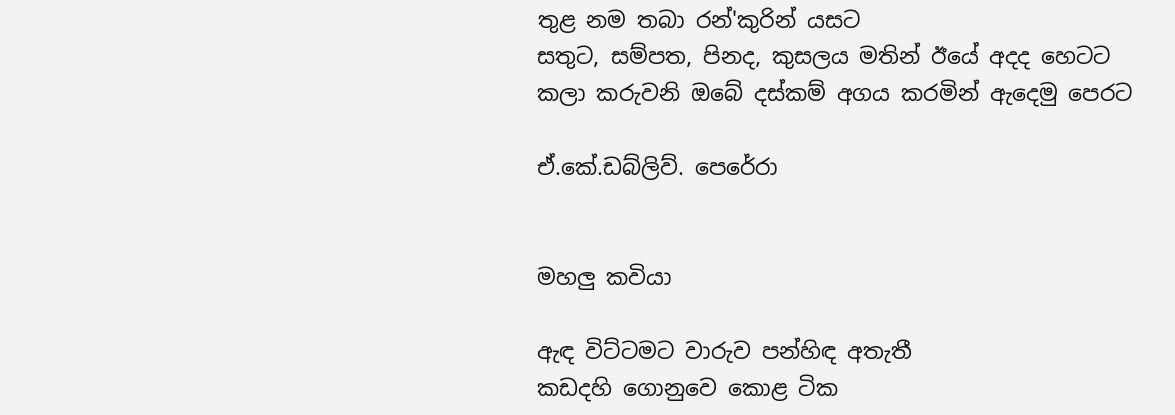තුළ නම තබා රන්'කුරින් යසට
සතුට, සම්පත, පිනද, කුසලය මතින් ඊයේ අදද හෙටට
කලා කරුවනි ඔබේ දස්කම් අගය කරමින් ඇදෙමු පෙරට

ඒ.කේ.ඩබ්ලිව්. පෙරේරා


මහලු කවියා

ඇඳ විට්ටමට වාරුව පන්හිඳ අතැතී
කඩදහි ගොනුවෙ කොළ ටික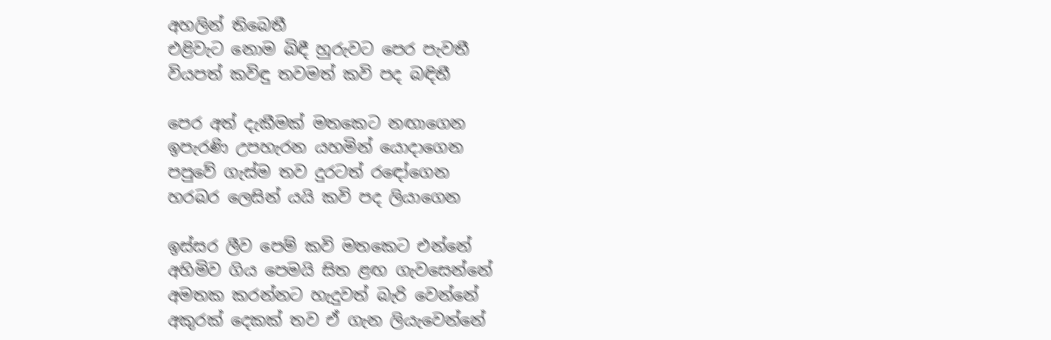අහලින් තිබෙතී
එළිවැට නොම බිඳී හුරුවට පෙර පැවතී
වියපත් කවිඳු තවමත් කවි පද බඳිතී

පෙර අත් දැකීමක් මතකෙට නඟාගෙන
ඉපැරණි උපහැරන යහමින් යොදාගෙන
පපුවේ ගැස්ම තව දුරටත් රඳෝගෙන
හරබර ලෙසින් යයි කවි පද ලියාගෙන

ඉස්සර ලීව පෙම් කවි මතකෙට එන්නේ
අහිමිව ගිය පෙමයි සිත ළඟ ගැවසෙන්නේ
අමතක කරන්නට හැදුවත් බැරි වෙන්නේ
අකුරක් දෙකක් තව ඒ ගැන ලියැවෙන්නේ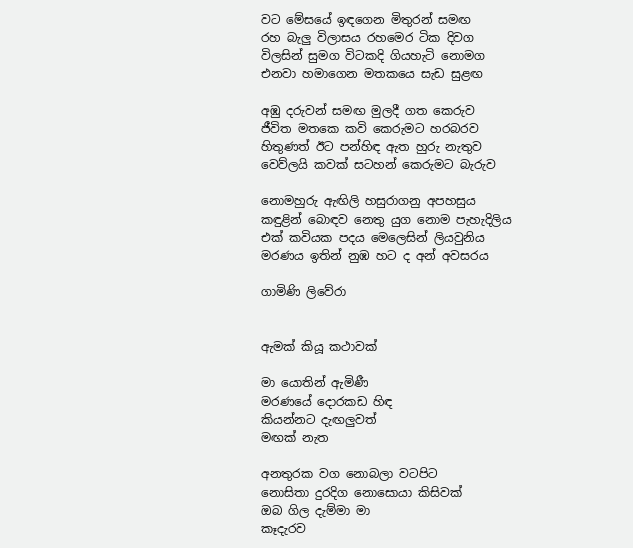වට මේසයේ ඉඳගෙන මිතුරන් සමඟ
රහ බැලු විලාසය රහමෙර ටික දිවග
විලසින් සුමග විටකදි ගියහැටි නොමග
එනවා හමාගෙන මතකයෙ සැඩ සුළඟ

අඹු දරුවන් සමඟ මුලදී ගත කෙරුව
ජීවිත මතකෙ කවි කෙරුමට හරබරව
හිතුණත් ඊට පන්හිඳ ඇත හුරු නැතුව
වෙව්ලයි කවක් සටහන් කෙරුමට බැරුව

නොමහුරු ඇඟිලි හසුරාගනු අපහසුය
කඳුළින් බොඳව නෙතු යුග නොම පැහැදිලිය
එක් කවියක පදය මෙලෙසින් ලියවුනිය
මරණය ඉතින් නුඹ හට ද අන් අවසරය

ගාමිණි ලිවේරා


ඇමක් කියූ කථාවක්

මා යොතින් ඇමිණී
මරණයේ දොරකඩ හිඳ
කියන්නට දැඟලුවත්
මඟක් නැත

අනතුරක වග නොබලා වටපිට
නොසිතා දුරදිග නොසොයා කිසිවක්
ඔබ ගිල දැම්මා මා
කෑදැරව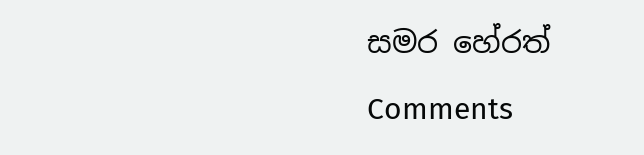සමර හේරත්

Comments